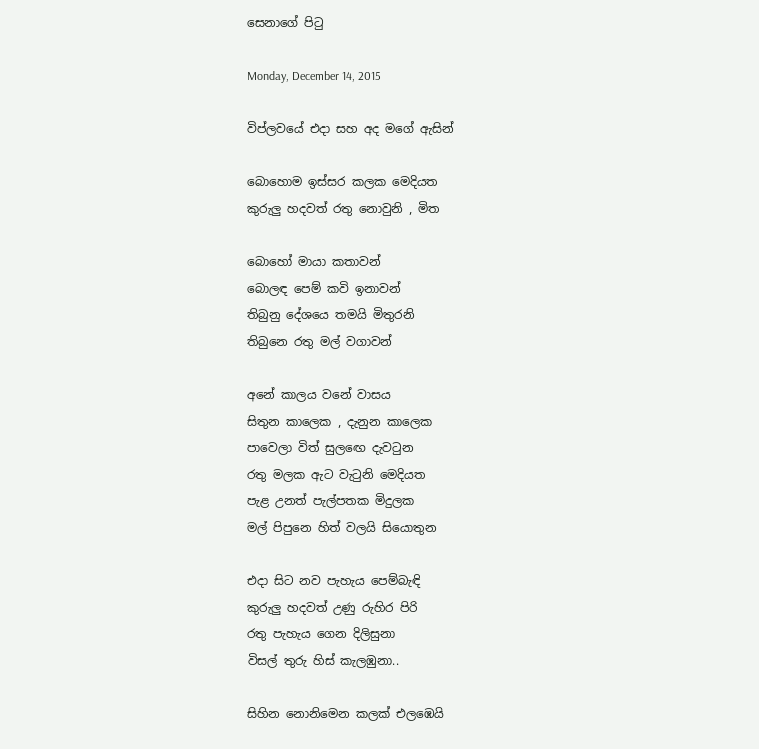සෙනාගේ පිටු

Monday, December 14, 2015

විප්ලවයේ එදා සහ අද මගේ ඇසින්

බොහොම ඉස්සර කලක මෙදියත
කුරුලු හදවත් රතු නොවුනි , මිත

බොහෝ මායා කතාවන්
බොලඳ පෙම් කවි ඉනාවන්
තිබුනු දේශයෙ තමයි මිතුරනි
තිබුනෙ රතු මල් වගාවන්

අනේ කාලය වනේ වාසය
සිතුන කාලෙක , දැනුන කාලෙක
පාවෙලා විත් සුලඟෙ දැවටුන
රතු මලක ඇට වැටුනි මෙදියත
පැළ උනත් පැල්පතක මිදුලක
මල් පිපුනෙ හිත් වලයි සියොතුන

එදා සිට නව පැහැය පෙම්බැඳි
කුරුලු හදවත් උණු රුහිර පිරි
රතු පැහැය ගෙන දිලිසුනා
විසල් තුරු හිස් කැලඹුනා..

සිහින නොනිමෙන කලක් එලඹෙයි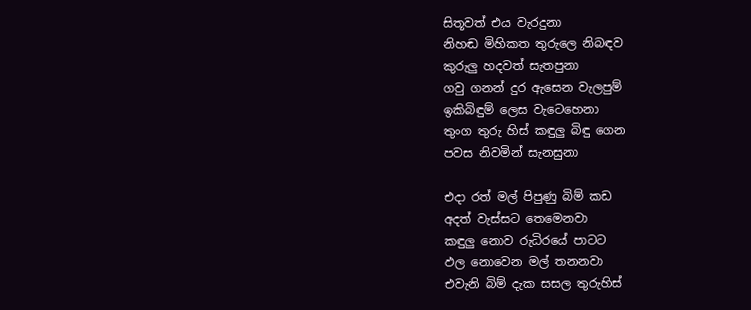සිතූවත් එය වැරදුනා
නිහඬ මිහිකත තුරුලෙ නිබඳව
කුරුලු හදවත් සැතපුනා
ගවු ගනන් දුර ඇසෙන වැලපුම්
ඉකිබිඳුම් ලෙස වැටෙහෙනා
තුංග තුරු හිස් කඳුලු බිඳු ගෙන
පවස නිවමින් සැනසුනා

එදා රත් මල් පිපුණු බිම් කඩ
අදත් වැස්සට තෙමෙනවා
කඳුලු නොව රුධිරයේ පාටට
ඵල නොවෙන මල් තනනවා
එවැනි බිම් දැක සසල තුරුහිස්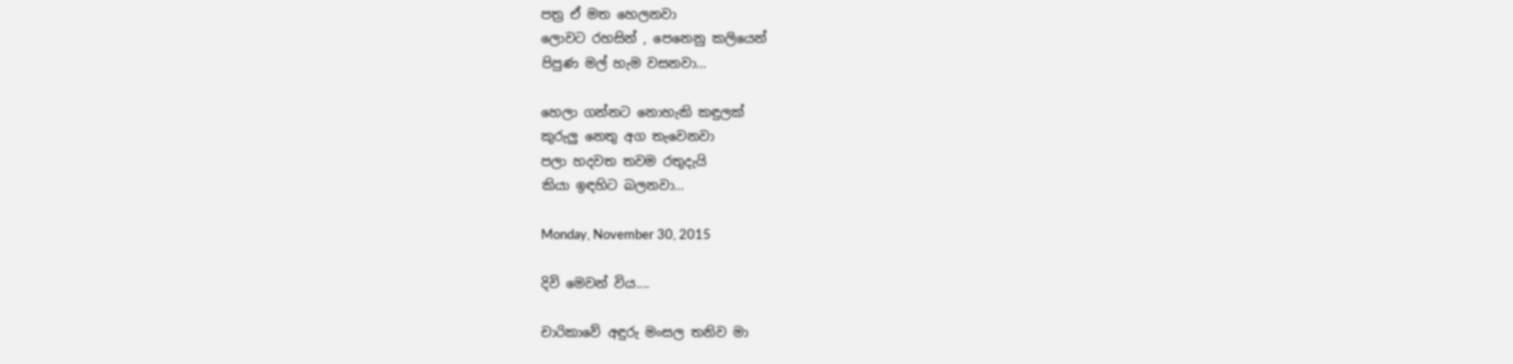පත්‍ර ඒ මත හෙලනවා
ලොවට රහසින් , පෙනෙනු කලියෙන්
පිපුණ මල් හැම වසනවා…

හෙලා ගන්නට නොහැකි කඳුලක්
කුරුලු නෙතු අග තැවෙනවා
පලා හදවත තවම රතුදැයි
කියා ඉඳහිට බලනවා…

Monday, November 30, 2015

දිවි මෙවන් විය....

චාරිකාවේ අඳුරු මංසල තනිව මා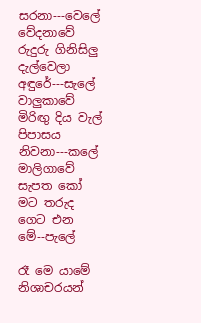සරනා---වෙලේ
වේදනාවේ රුදුරු ගිනිසිලු දැල්වෙලා අඳුරේ---සැලේ
වාලුකාවේ මිරිඟු දිය වැල් පිපාසය නිවනා---කලේ
මාලිගාවේ සැපත කෝ මට තරුද ගෙට එන මේ--පැලේ

රෑ මෙ යාමේ නිශාචරයන්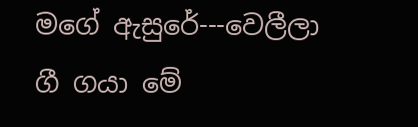මගේ ඇසුරේ---වෙලීලා
ගී ගයා මේ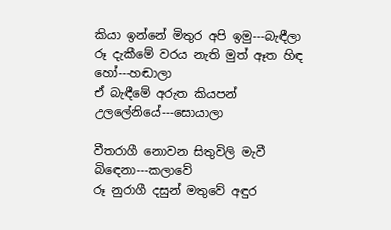කියා ඉන්නේ මිතුර අපි ඉමු---බැඳීලා
රූ දැකීමේ වරය නැති මුත් ඈත හිඳ හෝ---හඬාලා
ඒ බැඳීමේ අරුත කියපන් උලලේනියේ---සොයාලා

වීතරාගී නොවන සිතුවිලි මැවී බිඳෙනා---කලාවේ
රූ නුරාගී දසුන් මතුවේ අඳුර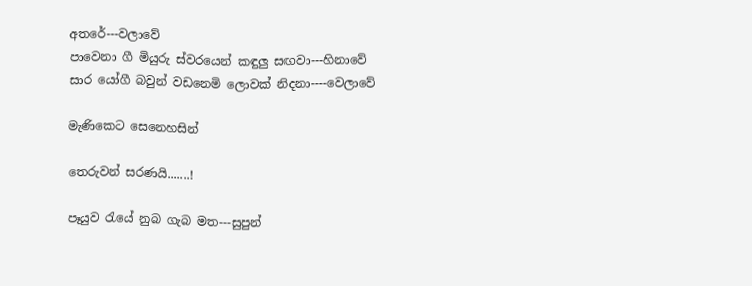අතරේ---වලාවේ
පාවෙනා ගී මියුරු ස්වරයෙන් කඳුලු සඟවා---හිනාවේ
සාර යෝගී බවුන් වඩනෙමි ලොවක් නිදනා----වෙලාවේ

මැණිකෙට සෙනෙහසින්

තෙරුවන් සරණයි.......!

පෑයුව රැයේ නුබ ගැබ මත---සුපුන්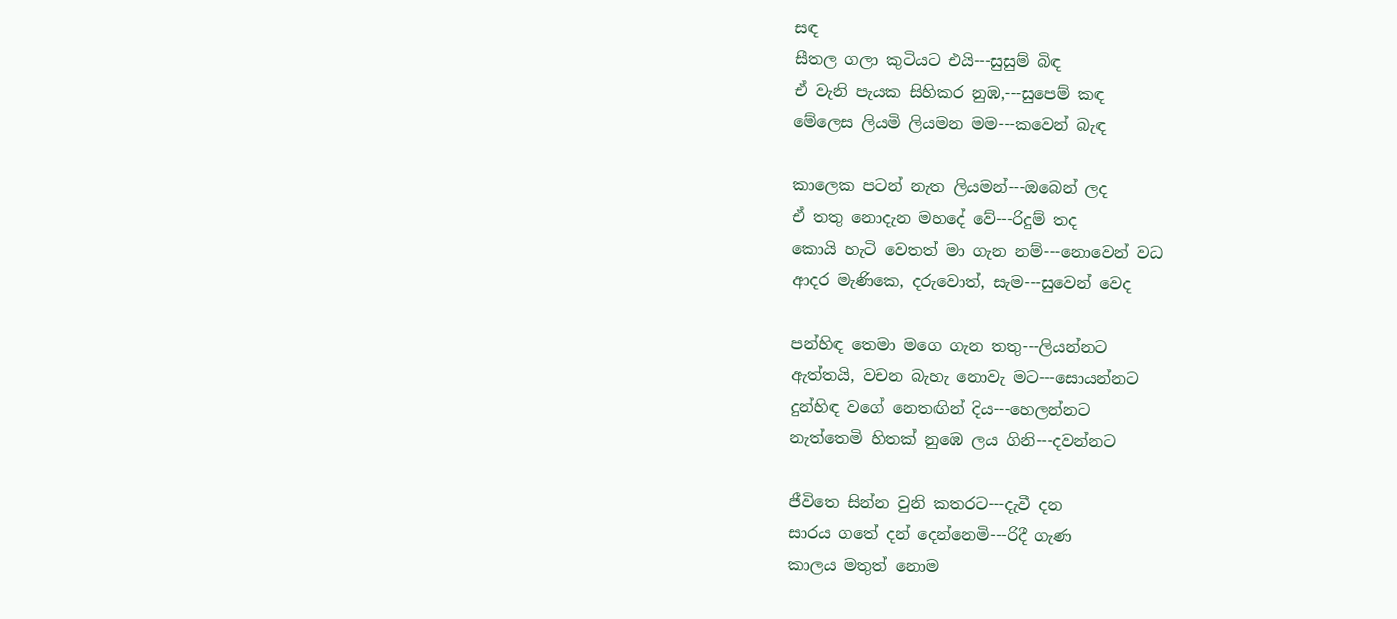සඳ
සීතල ගලා කුටියට එයි---සුසුම් බිඳ
ඒ වැනි පැයක සිහිකර නුඹ,---සුපෙම් කඳ
මේලෙස ලියමි ලියමන මම---කවෙන් බැඳ

කාලෙක පටන් නැත ලියමන්---ඔබෙන් ලද
ඒ තතු නොදැන මහදේ වේ---රිදුම් තද
කොයි හැටි වෙතත් මා ගැන නම්---නොවෙන් වධ
ආදර මැණිකෙ, දරුවොත්, සැම---සුවෙන් වෙද

පන්හිඳ තෙමා මගෙ ගැන තතු---ලියන්නට
ඇත්තයි, වචන බැහැ නොවැ මට---සොයන්නට
දුන්හිඳ වගේ නෙතඟින් දිය---හෙලන්නට
නැත්තෙමි හිතක් නුඹෙ ලය ගිනි---දවන්නට

ජීවිතෙ සින්න වුනි කතරට---දැවී දන
සාරය ගතේ දන් දෙන්නෙමි---රිදී ගැණ
කාලය මතුත් නොම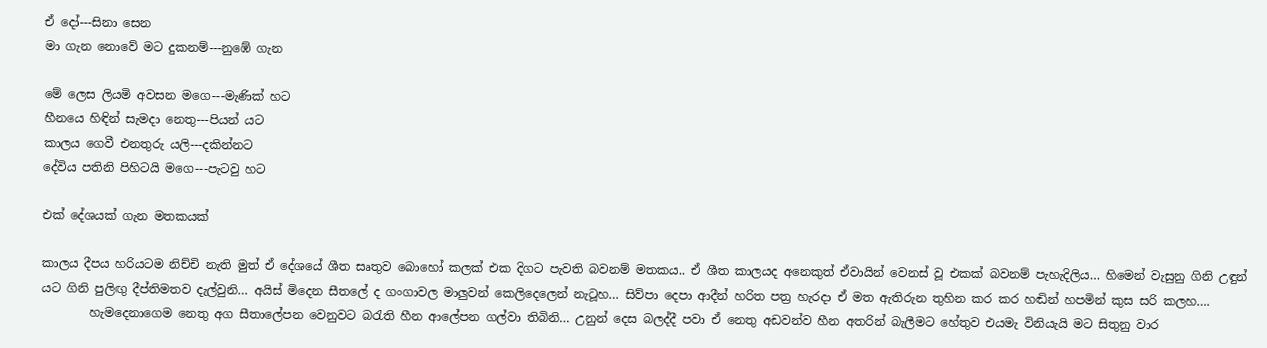ඒ දෝ---සිනා සෙන
මා ගැන නොවේ මට දුකනම්---නුඹේ ගැන

මේ ලෙස ලියමි අවසන මගෙ---මැණික් හට
හීනයෙ හිඳින් සැමදා නෙතු---පියන් යට
කාලය ගෙවී එනතුරු යලි---දකින්නට
දේවිය පතිනි පිහිටයි මගෙ---පැටවු හට

එක් දේශයක් ගැන මතකයක්

කාලය දීපය හරියටම නිච්චි නැති මුත් ඒ දේශයේ ශීත සෘතුව බොහෝ කලක් එක දිගට පැවති බවනම් මතකය.. ඒ ශීත කාලයද අනෙකුත් ඒවායින් වෙනස් වූ එකක් බවනම් පැහැදිලිය… හිමෙන් වැසුනු ගිනි උඳුන් යට ගිනි පුලිඟු දීප්තිමතව දැල්වුනි… අයිස් මිදෙන සීතලේ ද ගංගාවල මාලුවන් කෙලිදෙලෙන් නැටූහ… සිව්පා දෙපා ආදීන් හරිත පත්‍ර හැරදා ඒ මත ඇතිරුන තුහින කර කර හඬින් හපමින් කුස සරි කලහ….
        හැමදෙනාගෙම නෙතු අග සීතාලේපන වෙනුවට බරැති හීන ආලේපන ගල්වා තිබිනි… උනුන් දෙස බලද්දී පවා ඒ නෙතු අඩවන්ව හීන අතරින් බැලීමට හේතුව එයමැ විනියැයි මට සිතුනු වාර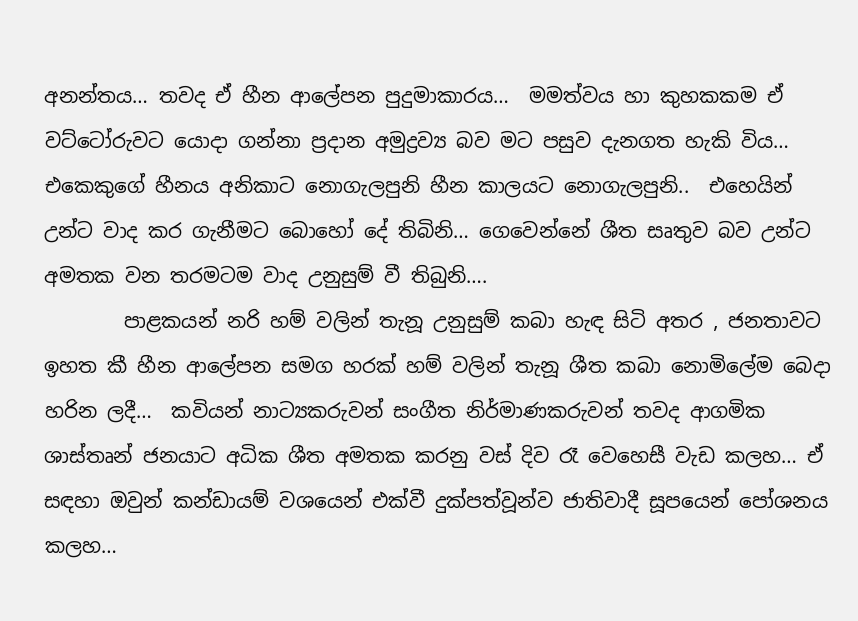අනන්තය… තවද ඒ හීන ආලේපන පුදුමාකාරය…  මමත්වය හා කුහකකම ඒ වට්ටෝරුවට යොදා ගන්නා ප්‍රදාන අමුද්‍රව්‍ය බව මට පසුව දැනගත හැකි විය… එකෙකුගේ හීනය අනිකාට නොගැලපුනි හීන කාලයට නොගැලපුනි..  එහෙයින් උන්ට වාද කර ගැනීමට බොහෝ දේ තිබිනි… ගෙවෙන්නේ ශීත සෘතුව බව උන්ට අමතක වන තරමටම වාද උනුසුම් වී තිබුනි….
        පාළකයන් නරි හම් වලින් තැනූ උනුසුම් කබා හැඳ සිටි අතර , ජනතාවට ඉහත කී හීන ආලේපන සමග හරක් හම් වලින් තැනූ ශීත කබා නොමිලේම බෙදා හරින ලදී…  කවියන් නාට්‍යකරුවන් සංගීත නිර්මාණකරුවන් තවද ආගමික ශාස්තෘන් ජනයාට අධික ශීත අමතක කරනු වස් දිව රෑ වෙහෙසී වැඩ කලහ… ඒ සඳහා ඔවුන් කන්ඩායම් වශයෙන් එක්වී දුක්පත්වූන්ව ජාතිවාදී සූපයෙන් පෝශනය කලහ…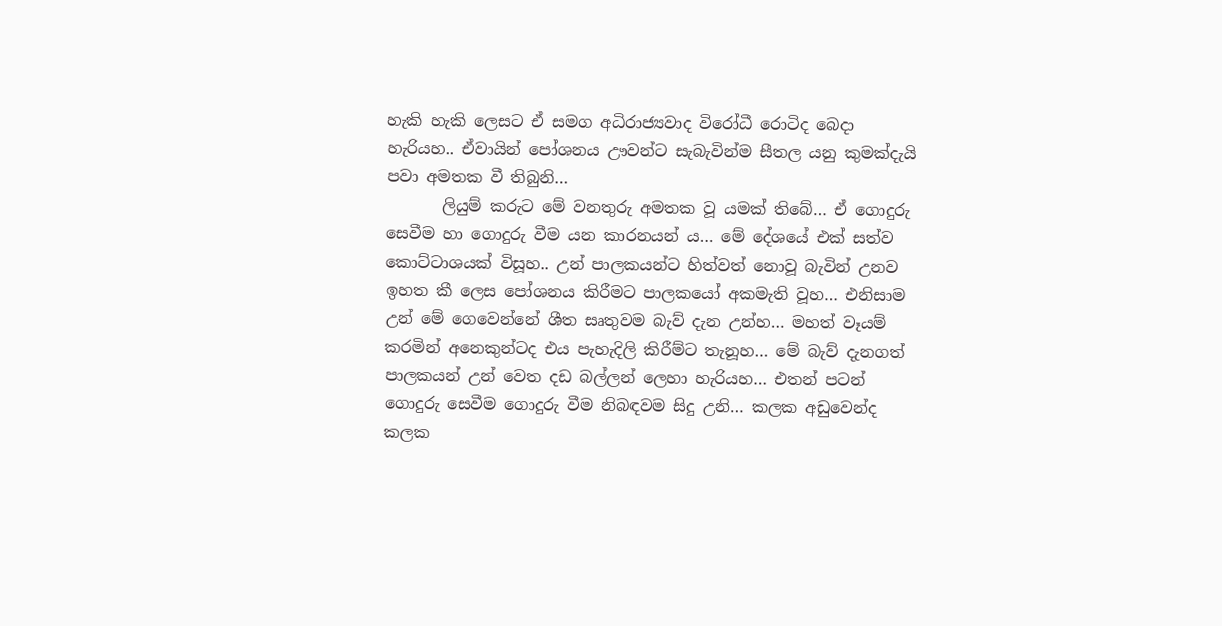හැකි හැකි ලෙසට ඒ සමග අධිරාජ්‍යවාද විරෝධී රොටිද බෙදා හැරියහ.. ඒවායින් පෝශනය ඌවන්ට සැබැවින්ම සීතල යනු කුමක්දැයි පවා අමතක වී තිබුනි…
       ලියුම් කරුට මේ වනතුරු අමතක වූ යමක් තිබේ… ඒ ගොදුරු සෙවීම හා ගොදුරු වීම යන කාරනයන් ය… මේ දේශයේ එක් සත්ව කොට්ටාශයක් විසූහ.. උන් පාලකයන්ට හිත්වත් නොවූ බැවින් උනව ඉහත කී ලෙස පෝශනය කිරීමට පාලකයෝ අකමැති වූහ… එනිසාම උන් මේ ගෙවෙන්නේ ශීත සෘතුවම බැව් දැන උන්හ… මහත් වෑයම් කරමින් අනෙකුන්ටද එය පැහැදිලි කිරීම්ට තැනූහ… මේ බැව් දැනගත් පාලකයන් උන් වෙත දඩ බල්ලන් ලෙහා හැරියහ… එතන් පටන් ගොදුරු සෙවීම ගොදුරු වීම නිබඳවම සිදු උනි… කලක අඩුවෙන්ද කලක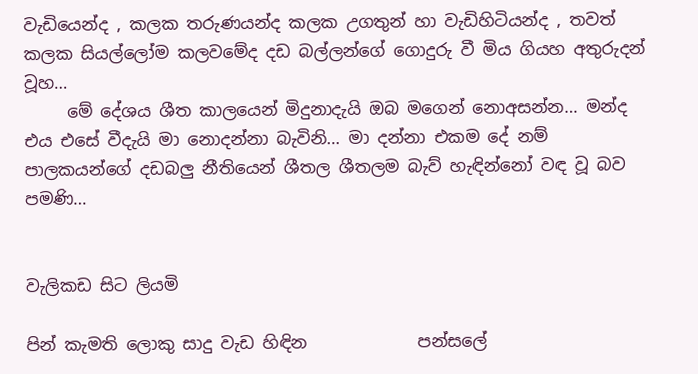වැඩියෙන්ද , කලක තරුණයන්ද කලක උගතුන් හා වැඩිහිටියන්ද , තවත් කලක සියල්ලෝම කලවමේද දඩ බල්ලන්ගේ ගොදුරු වී මිය ගියහ අතුරුදන් වූහ…
     මේ දේශය ශීත කාලයෙන් මිදුනාදැයි ඔබ මගෙන් නොඅසන්න… මන්ද එය එසේ වීදැයි මා නොදන්නා බැවිනි… මා දන්නා එකම දේ නම් පාලකයන්ගේ දඩබලු නීතියෙන් ශීතල ශීතලම බැව් හැඳින්නෝ වඳ වූ බව පමණි…


වැලිකඩ සිට ලියමි

පින් කැමති ලොකු සාදු වැඩ හිඳින             පන්සලේ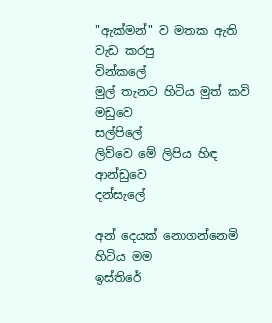"ඇක්මන්" ව මතක ඇති වැඩ කරපු           වින්කලේ
මුල් තැනට හිටිය මුත් කවි මඩුවෙ              සල්පිලේ
ලිව්වෙ මේ ලිපිය හිඳ ආන්ඩුවෙ                 දන්සැලේ

අන් දෙයක් නොගන්නෙමි හිටිය මම           ඉස්තිරේ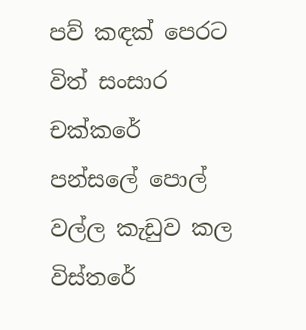පව් කඳක් පෙරට විත් සංසාර                      චක්කරේ
පන්සලේ පොල් වල්ල කැඩුව කල              විස්තරේ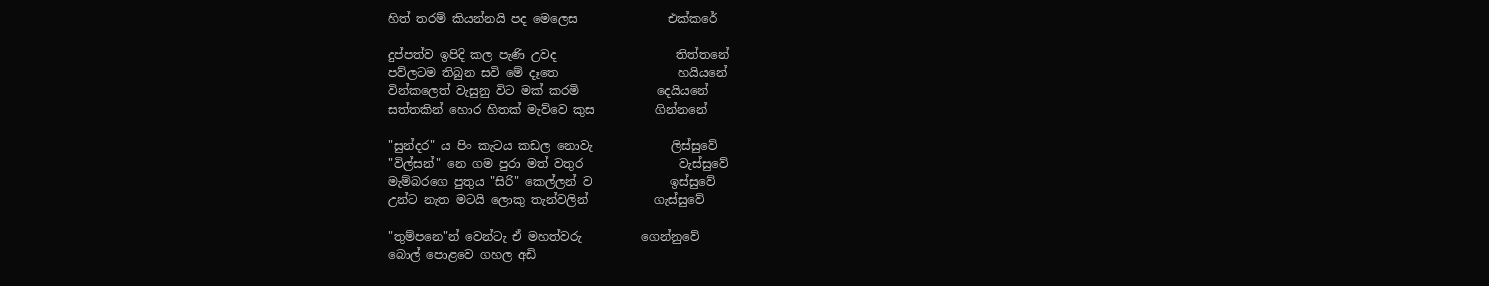හිත් තරම් කියන්නයි පද මෙලෙස               එක්කරේ

දුප්පත්ව ඉපිදි කල පැණි උවද                    තිත්තනේ
පව්ලටම තිබුන සවි මේ දෑතෙ                    හයියනේ
වින්කලෙත් වැසුනු විට මක් කරමි             දෙයියනේ
සත්තකින් හොර හිතක් මැව්වෙ කුස          ගින්නනේ

"සුන්දර" ය පිං කැටය කඩල නොවැ             ලිස්සුවේ
"විල්සන්" නෙ ගම පුරා මත් වතුර                වැස්සුවේ
මැම්බරගෙ පුතුය "සිරි" කෙල්ලන්‍ ව             ඉස්සුවේ
උන්ට නැත මටයි ලොකු තැන්වලින්           ගැස්සුවේ

"තුම්පනෙ"න් වෙන්ටැ ඒ මහත්වරු          ගෙන්නුවේ
බොල් පොළවෙ ගහල අඩි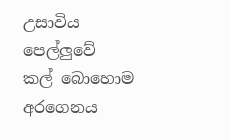උසාවිය           පෙල්ලුවේ
කල් බොහොම අරගෙනය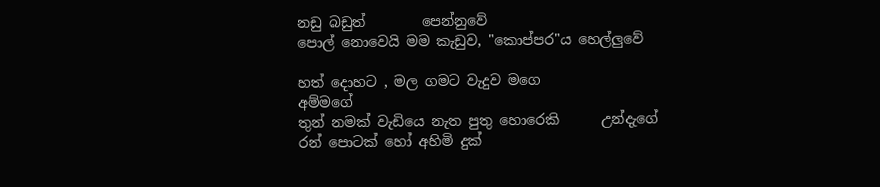නඩු බඩුත්        පෙන්නුවේ
පොල් නොවෙයි මම කැඩුව, "කොප්පර"ය හෙල්ලුවේ

හත් දොහට , මල ගමට වැදුව මගෙ              අම්මගේ
තුන් නමක් වැඩියෙ නැත පුතු හොරෙකි      උන්දැගේ
රන් පොටක් හෝ අහිමි දුක්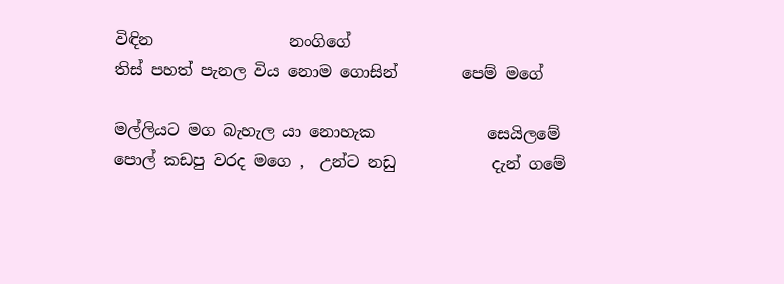විඳින                 නංගිගේ
තිස් පහත් පැනල විය නොම ගොසින්        පෙම් මගේ

මල්ලියට මග බැහැල යා නොහැක              සෙයිලමේ
පොල් කඩපු වරද මගෙ ,  උන්ට නඩු            දැන් ගමේ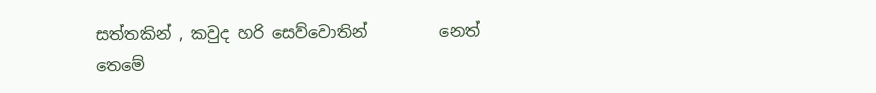සත්තකින් , කවුද හරි සෙව්වොතින්         නෙත් තෙමේ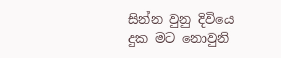සින්න වුනු දිවියෙ දුක මට නොවුනි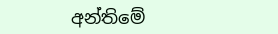අන්තිමේ